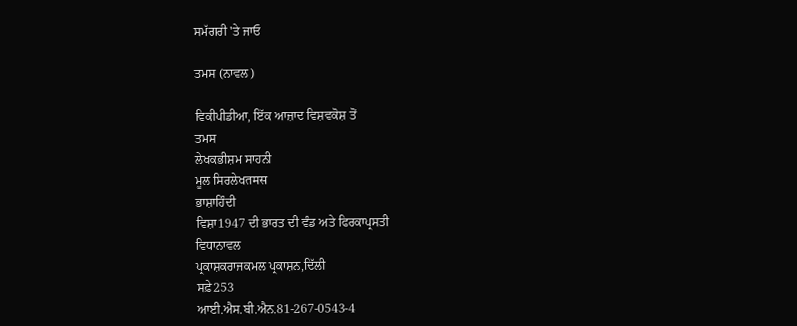ਸਮੱਗਰੀ 'ਤੇ ਜਾਓ

ਤਮਸ (ਨਾਵਲ)

ਵਿਕੀਪੀਡੀਆ, ਇੱਕ ਆਜ਼ਾਦ ਵਿਸ਼ਵਕੋਸ਼ ਤੋਂ
ਤਮਸ
ਲੇਖਕਭੀਸ਼ਮ ਸਾਹਨੀ
ਮੂਲ ਸਿਰਲੇਖतमस
ਭਾਸ਼ਾਹਿੰਦੀ
ਵਿਸ਼ਾ1947 ਦੀ ਭਾਰਤ ਦੀ ਵੰਡ ਅਤੇ ਫਿਰਕਾਪ੍ਰਸਤੀ
ਵਿਧਾਨਾਵਲ
ਪ੍ਰਕਾਸ਼ਕਰਾਜਕਮਲ ਪ੍ਰਕਾਸ਼ਨ,ਦਿੱਲੀ
ਸਫ਼ੇ253
ਆਈ.ਐਸ.ਬੀ.ਐਨ.81-267-0543-4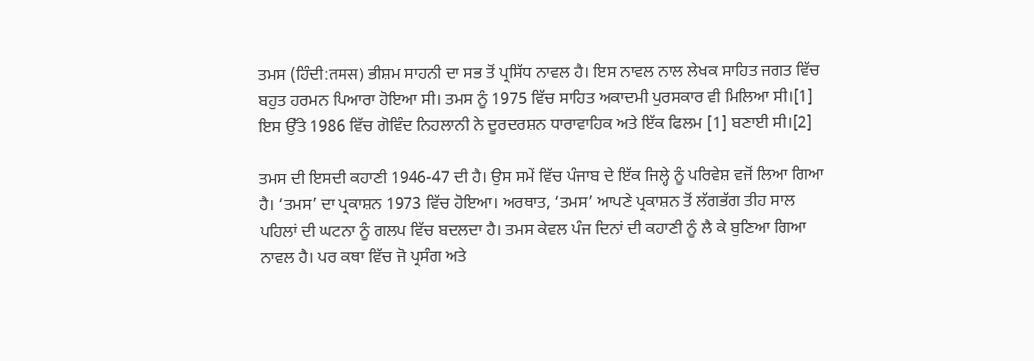ਤਮਸ (ਹਿੰਦੀ:तमस) ਭੀਸ਼ਮ ਸਾਹਨੀ ਦਾ ਸਭ ਤੋਂ ਪ੍ਰਸਿੱਧ ਨਾਵਲ ਹੈ। ਇਸ ਨਾਵਲ ਨਾਲ ਲੇਖਕ ਸਾਹਿਤ ਜਗਤ ਵਿੱਚ ਬਹੁਤ ਹਰਮਨ ਪਿਆਰਾ ਹੋਇਆ ਸੀ। ਤਮਸ ਨੂੰ 1975 ਵਿੱਚ ਸਾਹਿਤ ਅਕਾਦਮੀ ਪੁਰਸਕਾਰ ਵੀ ਮਿਲਿਆ ਸੀ।[1] ਇਸ ਉੱਤੇ 1986 ਵਿੱਚ ਗੋਵਿੰਦ ਨਿਹਲਾਨੀ ਨੇ ਦੂਰਦਰਸ਼ਨ ਧਾਰਾਵਾਹਿਕ ਅਤੇ ਇੱਕ ਫਿਲਮ [1] ਬਣਾਈ ਸੀ।[2]

ਤਮਸ ਦੀ ਇਸਦੀ ਕਹਾਣੀ 1946-47 ਦੀ ਹੈ। ਉਸ ਸਮੇਂ ਵਿੱਚ ਪੰਜਾਬ ਦੇ ਇੱਕ ਜਿਲ੍ਹੇ ਨੂੰ ਪਰਿਵੇਸ਼ ਵਜੋਂ ਲਿਆ ਗਿਆ ਹੈ। ‘ਤਮਸ’ ਦਾ ਪ੍ਰਕਾਸ਼ਨ 1973 ਵਿੱਚ ਹੋਇਆ। ਅਰਥਾਤ, ‘ਤਮਸ’ ਆਪਣੇ ਪ੍ਰਕਾਸ਼ਨ ਤੋਂ ਲੱਗਭੱਗ ਤੀਹ ਸਾਲ ਪਹਿਲਾਂ ਦੀ ਘਟਨਾ ਨੂੰ ਗਲਪ ਵਿੱਚ ਬਦਲਦਾ ਹੈ। ਤਮਸ ਕੇਵਲ ਪੰਜ ਦਿਨਾਂ ਦੀ ਕਹਾਣੀ ਨੂੰ ਲੈ ਕੇ ਬੁਣਿਆ ਗਿਆ ਨਾਵਲ ਹੈ। ਪਰ ਕਥਾ ਵਿੱਚ ਜੋ ਪ੍ਰਸੰਗ ਅਤੇ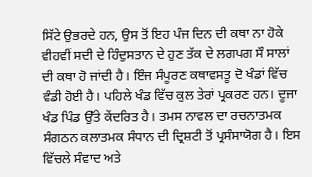ਸਿੱਟੇ ਉਭਰਦੇ ਹਨ, ਉਸ ਤੋਂ ਇਹ ਪੰਜ ਦਿਨ ਦੀ ਕਥਾ ਨਾ ਹੋਕੇ ਵੀਹਵੀਂ ਸਦੀ ਦੇ ਹਿੰਦੁਸਤਾਨ ਦੇ ਹੁਣ ਤੱਕ ਦੇ ਲਗਪਗ ਸੌ ਸਾਲਾਂ ਦੀ ਕਥਾ ਹੋ ਜਾਂਦੀ ਹੈ। ਇੰਜ ਸੰਪੂਰਣ ਕਥਾਵਸਤੂ ਦੋ ਖੰਡਾਂ ਵਿੱਚ ਵੰਡੀ ਹੋਈ ਹੈ। ਪਹਿਲੇ ਖੰਡ ਵਿੱਚ ਕੁਲ ਤੇਰਾਂ ਪ੍ਰਕਰਣ ਹਨ। ਦੂਜਾ ਖੰਡ ਪਿੰਡ ਉੱਤੇ ਕੇਂਦਰਿਤ ਹੈ। ਤਮਸ ਨਾਵਲ ਦਾ ਰਚਨਾਤਮਕ ਸੰਗਠਨ ਕਲਾਤਮਕ ਸੰਧਾਨ ਦੀ ਦ੍ਰਿਸ਼ਟੀ ਤੋਂ ਪ੍ਰਸੰਸਾਯੋਗ ਹੈ। ਇਸ ਵਿੱਚਲੇ ਸੰਵਾਦ ਅਤੇ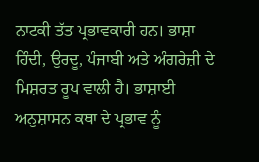ਨਾਟਕੀ ਤੱਤ ਪ੍ਰਭਾਵਕਾਰੀ ਹਨ। ਭਾਸ਼ਾ ਹਿੰਦੀ, ਉਰਦੂ, ਪੰਜਾਬੀ ਅਤੇ ਅੰਗਰੇਜ਼ੀ ਦੇ ਮਿਸ਼ਰਤ ਰੂਪ ਵਾਲੀ ਹੈ। ਭਾਸ਼ਾਈ ਅਨੁਸ਼ਾਸਨ ਕਥਾ ਦੇ ਪ੍ਰਭਾਵ ਨੂੰ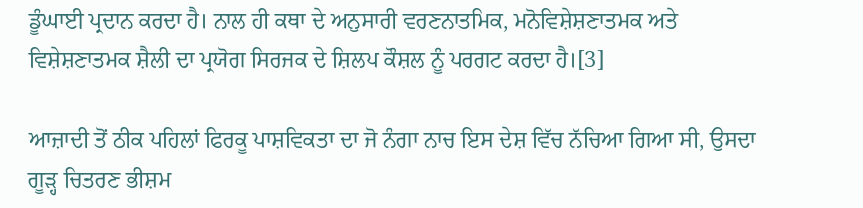ਡੂੰਘਾਈ ਪ੍ਰਦਾਨ ਕਰਦਾ ਹੈ। ਨਾਲ ਹੀ ਕਥਾ ਦੇ ਅਨੁਸਾਰੀ ਵਰਣਨਾਤਮਿਕ, ਮਨੋਵਿਸ਼ੇਸ਼ਣਾਤਮਕ ਅਤੇ ਵਿਸ਼ੇਸ਼ਣਾਤਮਕ ਸ਼ੈਲੀ ਦਾ ਪ੍ਰਯੋਗ ਸਿਰਜਕ ਦੇ ਸ਼ਿਲਪ ਕੌਸ਼ਲ ਨੂੰ ਪਰਗਟ ਕਰਦਾ ਹੈ।[3]

ਆਜ਼ਾਦੀ ਤੋਂ ਠੀਕ ਪਹਿਲਾਂ ਫਿਰਕੂ ਪਾਸ਼ਵਿਕਤਾ ਦਾ ਜੋ ਨੰਗਾ ਨਾਚ ਇਸ ਦੇਸ਼ ਵਿੱਚ ਨੱਚਿਆ ਗਿਆ ਸੀ, ਉਸਦਾ ਗੂੜ੍ਹ ਚਿਤਰਣ ਭੀਸ਼ਮ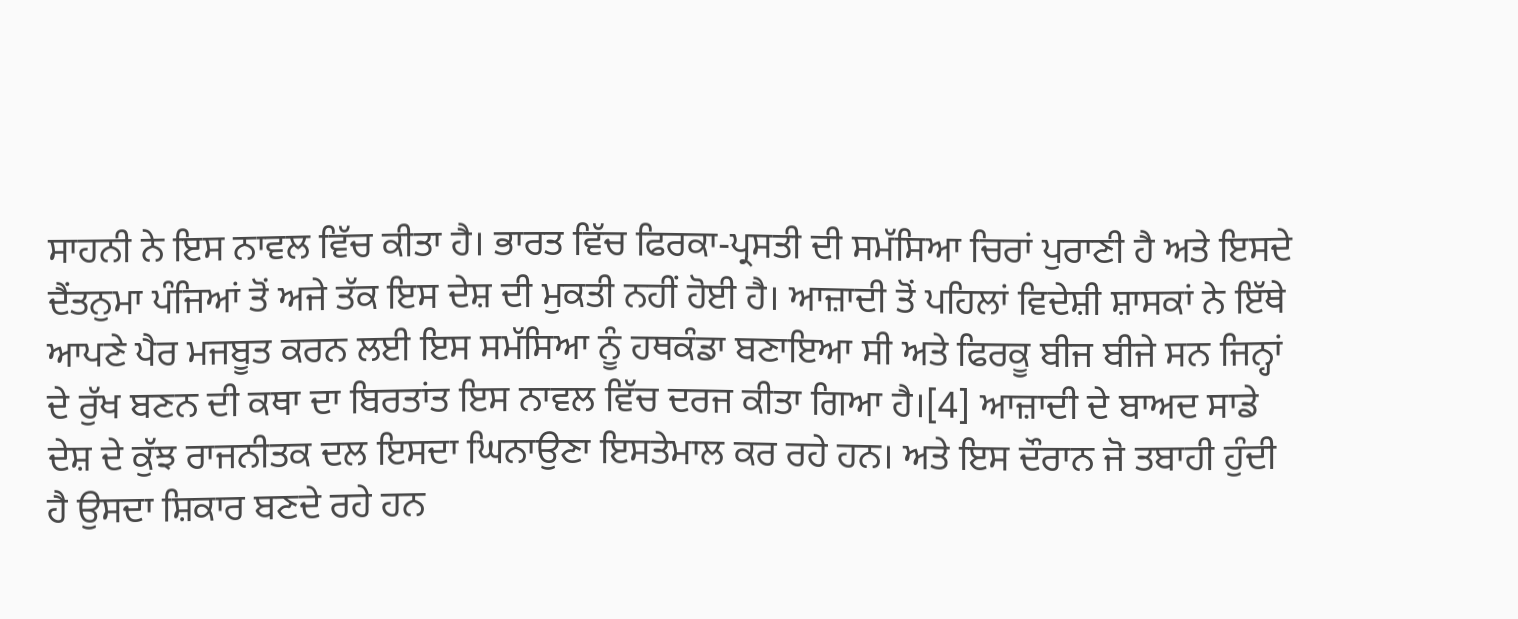ਸਾਹਨੀ ਨੇ ਇਸ ਨਾਵਲ ਵਿੱਚ ਕੀਤਾ ਹੈ। ਭਾਰਤ ਵਿੱਚ ਫਿਰਕਾ-ਪ੍ਰਸਤੀ ਦੀ ਸਮੱਸਿਆ ਚਿਰਾਂ ਪੁਰਾਣੀ ਹੈ ਅਤੇ ਇਸਦੇ ਦੈਂਤਨੁਮਾ ਪੰਜਿਆਂ ਤੋਂ ਅਜੇ ਤੱਕ ਇਸ ਦੇਸ਼ ਦੀ ਮੁਕਤੀ ਨਹੀਂ ਹੋਈ ਹੈ। ਆਜ਼ਾਦੀ ਤੋਂ ਪਹਿਲਾਂ ਵਿਦੇਸ਼ੀ ਸ਼ਾਸਕਾਂ ਨੇ ਇੱਥੇ ਆਪਣੇ ਪੈਰ ਮਜਬੂਤ ਕਰਨ ਲਈ ਇਸ ਸਮੱਸਿਆ ਨੂੰ ਹਥਕੰਡਾ ਬਣਾਇਆ ਸੀ ਅਤੇ ਫਿਰਕੂ ਬੀਜ ਬੀਜੇ ਸਨ ਜਿਨ੍ਹਾਂ ਦੇ ਰੁੱਖ ਬਣਨ ਦੀ ਕਥਾ ਦਾ ਬਿਰਤਾਂਤ ਇਸ ਨਾਵਲ ਵਿੱਚ ਦਰਜ ਕੀਤਾ ਗਿਆ ਹੈ।[4] ਆਜ਼ਾਦੀ ਦੇ ਬਾਅਦ ਸਾਡੇ ਦੇਸ਼ ਦੇ ਕੁੱਝ ਰਾਜਨੀਤਕ ਦਲ ਇਸਦਾ ਘਿਨਾਉਣਾ ਇਸਤੇਮਾਲ ਕਰ ਰਹੇ ਹਨ। ਅਤੇ ਇਸ ਦੌਰਾਨ ਜੋ ਤਬਾਹੀ ਹੁੰਦੀ ਹੈ ਉਸਦਾ ਸ਼ਿਕਾਰ ਬਣਦੇ ਰਹੇ ਹਨ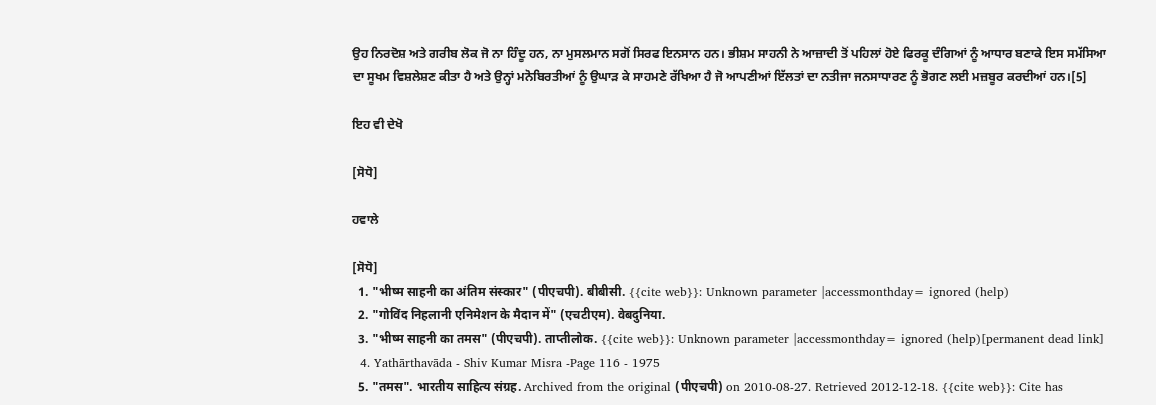ਉਹ ਨਿਰਦੋਸ਼ ਅਤੇ ਗਰੀਬ ਲੋਕ ਜੋ ਨਾ ਹਿੰਦੂ ਹਨ, ਨਾ ਮੁਸਲਮਾਨ ਸਗੋਂ ਸਿਰਫ ਇਨਸਾਨ ਹਨ। ਭੀਸ਼ਮ ਸਾਹਨੀ ਨੇ ਆਜ਼ਾਦੀ ਤੋਂ ਪਹਿਲਾਂ ਹੋਏ ਫਿਰਕੂ ਦੰਗਿਆਂ ਨੂੰ ਆਧਾਰ ਬਣਾਕੇ ਇਸ ਸਮੱਸਿਆ ਦਾ ਸੂਖਮ ਵਿਸ਼ਲੇਸ਼ਣ ਕੀਤਾ ਹੈ ਅਤੇ ਉਨ੍ਹਾਂ ਮਨੋਬਿਰਤੀਆਂ ਨੂੰ ਉਘਾੜ ਕੇ ਸਾਹਮਣੇ ਰੱਖਿਆ ਹੈ ਜੋ ਆਪਣੀਆਂ ਇੱਲਤਾਂ ਦਾ ਨਤੀਜਾ ਜਨਸਾਧਾਰਣ ਨੂੰ ਭੋਗਣ ਲਈ ਮਜ਼ਬੂਰ ਕਰਦੀਆਂ ਹਨ।[5]

ਇਹ ਵੀ ਦੇਖੋ

[ਸੋਧੋ]

ਹਵਾਲੇ

[ਸੋਧੋ]
  1. "भीष्म साहनी का अंतिम संस्कार" (पीएचपी). बीबीसी. {{cite web}}: Unknown parameter |accessmonthday= ignored (help)
  2. "गोविंद निहलानी एनिमेशन के मैदान में" (एचटीएम). वेबदुनिया.
  3. "भीष्म साहनी का तमस" (पीएचपी). ताप्तीलोक. {{cite web}}: Unknown parameter |accessmonthday= ignored (help)[permanent dead link]
  4. Yathārthavāda - Shiv Kumar Misra -Page 116 - 1975
  5. "तमस". भारतीय साहित्य संग्रह. Archived from the original (पीएचपी) on 2010-08-27. Retrieved 2012-12-18. {{cite web}}: Cite has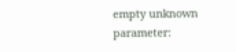empty unknown parameter: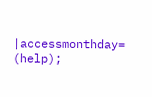|accessmonthday= (help);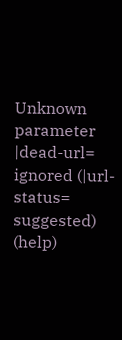Unknown parameter |dead-url= ignored (|url-status= suggested) (help)